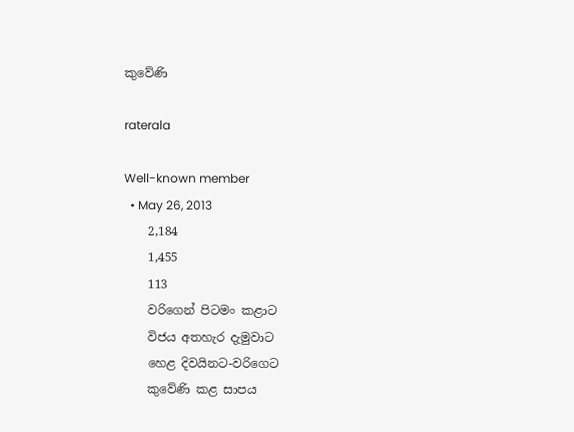කුවේණි

raterala

Well-known member
  • May 26, 2013
    2,184
    1,455
    113
    වරිගෙන් පිටමං කළාට
    විජය අතහැර දැමුවාට
    හෙළ දිවයිනට-වරිගෙට
    කුවේණි කළ සාපය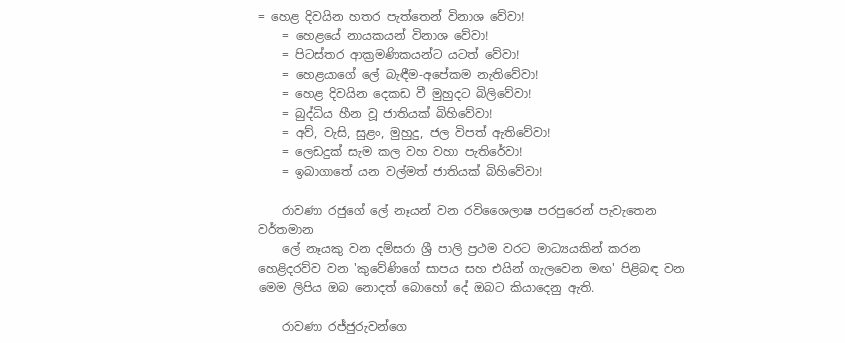= හෙළ දිවයින හතර පැත්තෙන් විනාශ වේවා!
    = හෙළයේ නායකයන් විනාශ වේවා!
    = පිටස්තර ආක්‍රමණිකයන්ට යටත් වේවා!
    = හෙළයාගේ ලේ බැඳීම-අපේකම නැතිවේවා!
    = හෙළ දිවයින දෙකඩ වී මුහුදට බිලිවේවා!
    = බුද්ධිය හීන වූ ජාතියක් බිහිවේවා!
    = අව්, වැසි, සුළං, මුහුදු, ජල විපත් ඇතිවේවා!
    = ලෙඩදුක් සැම කල වහ වහා පැතිරේවා!
    = ඉබාගාතේ යන වල්මත් ජාතියක් බිහිවේවා!

    රාවණා රජුගේ ලේ නෑයන් වන රවිශෛලාෂ පරපුරෙන් පැවැතෙන වර්තමාන
    ලේ නෑයකු වන දම්සරා ශ්‍රී පාලි ප්‍රථම වරට මාධ්‍යයකින් කරන හෙළිදරව්ව වන 'කුවේණිගේ සාපය සහ එයින් ගැලවෙන මඟ' පිළිබඳ වන මෙම ලිපිය ඔබ නොදත් බොහෝ දේ ඔබට කියාදෙනු ඇති.

    රාවණා රජ්ජුරුවන්ගෙ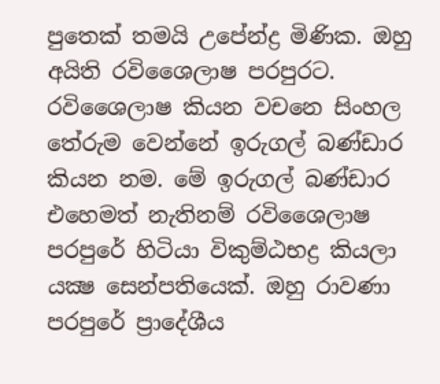පුතෙක් තමයි උපේන්ද්‍ර මිණික. ඔහු අයිති රවිශෛලාෂ පරපුරට. රවිශෛලාෂ කියන වචනෙ සිංහල තේරුම වෙන්නේ ඉරුගල් බණ්ඩාර කියන නම. මේ ඉරුගල් බණ්ඩාර එහෙමත් නැතිනම් රවිශෛලාෂ පරපුරේ හිටියා විකුම්ඨභද්‍ර කියලා යක්‍ෂ සෙන්පතියෙක්. ඔහු රාවණා පරපුරේ ප්‍රාදේශීය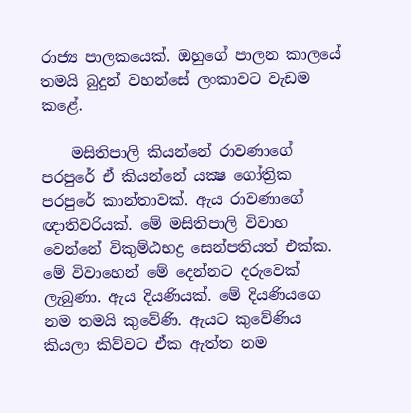රාජ්‍ය පාලකයෙක්. ඔහුගේ පාලන කාලයේ තමයි බුදුන් වහන්සේ ලංකාවට වැඩම කළේ.

    මසිතිපාලි කියන්නේ රාවණාගේ පරපුරේ ඒ කියන්නේ යක්‍ෂ ගෝත්‍රික පරපුරේ කාන්තාවක්. ඇය රාවණාගේ ඥාතිවරියක්. මේ මසිතිපාලි විවාහ වෙන්නේ විකුම්ඨභද්‍ර සෙන්පතියත් එක්ක. මේ විවාහෙන් මේ දෙන්නට දරුවෙක් ලැබුණා. ඇය දියණියක්. මේ දියණියගෙ නම තමයි කුවේණි. ඇයට කුවේණිය කියලා කිව්වට ඒක ඇත්ත නම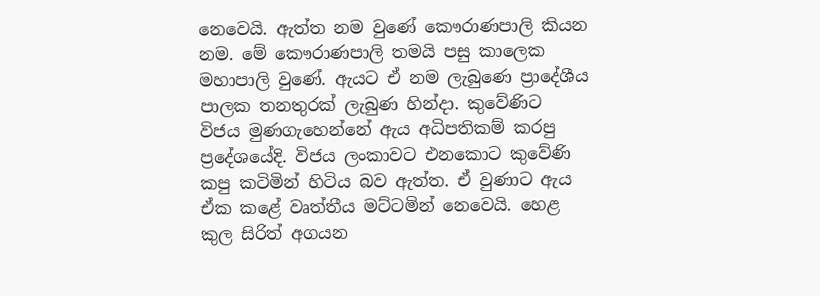නෙවෙයි. ඇත්ත නම වුණේ කෞරාණපාලි කියන නම. මේ කෞරාණපාලි තමයි පසු කාලෙක මහාපාලි වුණේ. ඇයට ඒ නම ලැබුණෙ ප්‍රාදේශීය පාලක තනතුරක් ලැබුණ හින්දා. කුවේණිට විජය මුණගැහෙන්නේ ඇය අධිපතිකම් කරපු ප්‍රදේශයේදි. විජය ලංකාවට එනකොට කුවේණි කපු කටිමින් හිටිය බව ඇත්ත. ඒ වුණාට ඇය ඒක කළේ වෘත්තීය මට්ටමින් නෙවෙයි. හෙළ කුල සිරිත් අගයන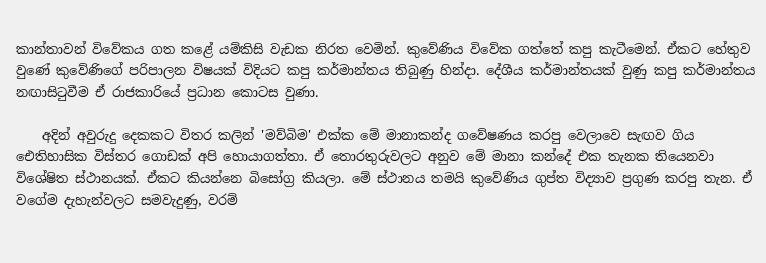කාන්තාවන් විවේකය ගත කළේ යම්කිසි වැඩක නිරත වෙමින්. කුවේණිය විවේක ගත්තේ කපු කැටීමෙන්. ඒකට හේතුව වුණේ කුවේණිගේ පරිපාලන විෂයක් විදියට කපු කර්මාන්තය තිබුණු හින්දා. දේශීය කර්මාන්තයක් වුණු කපු කර්මාන්තය නඟාසිටුවීම ඒ රාජකාරියේ ප්‍රධාන කොටස වුණා.

    අදින් අවුරුදු දෙකකට විතර කලින් 'මව්බිම' එක්ක මේ මානාකන්ද ගවේෂණය කරපු වෙලාවෙ සැඟව ගිය ඓතිහාසික විස්තර ගොඩක් අපි හොයාගත්තා. ඒ තොරතුරුවලට අනුව මේ මානා කන්දේ එක තැනක තියෙනවා විශේෂිත ස්ථානයක්. ඒකට කියන්නෙ බිසෝග්‍ර කියලා. මේ ස්ථානය තමයි කුවේණිය ගුප්ත විද්‍යාව ප්‍රගුණ කරපු තැන. ඒ වගේම දැහැන්වලට සමවැදුණු, වරම්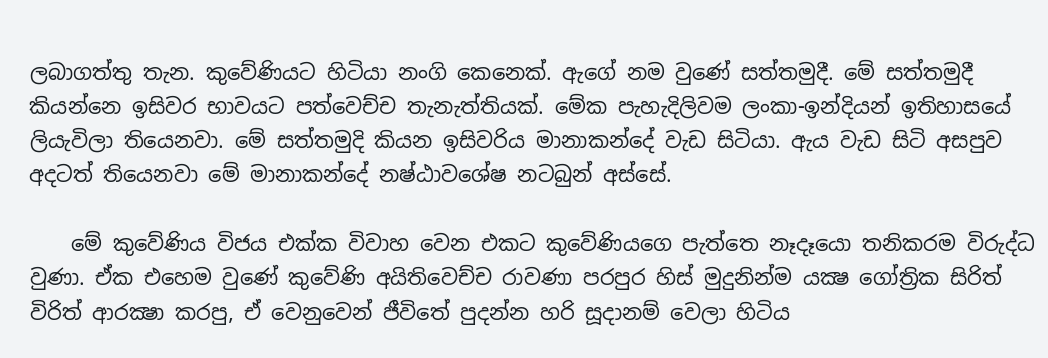ලබාගත්තු තැන. කුවේණියට හිටියා නංගි කෙනෙක්. ඇගේ නම වුණේ සත්තමුදී. මේ සත්තමුදී කියන්නෙ ඉසිවර භාවයට පත්වෙච්ච තැනැත්තියක්. මේක පැහැදිලිවම ලංකා-ඉන්දියන් ඉතිහාසයේ ලියැවිලා තියෙනවා. මේ සත්තමුදි කියන ඉසිවරිය මානාකන්දේ වැඩ සිටියා. ඇය වැඩ සිටි අසපුව අදටත් තියෙනවා මේ මානාකන්දේ නෂ්ඨාවශේෂ නටබුන් අස්සේ.

    මේ කුවේණිය විජය එක්ක විවාහ වෙන එකට කුවේණියගෙ පැත්තෙ නෑදෑයො තනිකරම විරුද්ධ වුණා. ඒක එහෙම වුණේ කුවේණි අයිතිවෙච්ච රාවණා පරපුර හිස් මුදුනින්ම යක්‍ෂ ගෝත්‍රික සිරිත් විරිත් ආරක්‍ෂා කරපු, ඒ වෙනුවෙන් ජීවිතේ පුදන්න හරි සූදානම් වෙලා හිටිය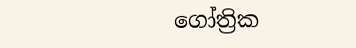ගෝත්‍රික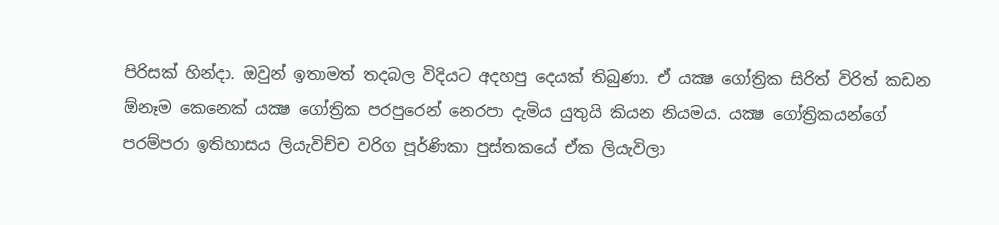පිරිසක් හින්දා. ඔවුන් ඉතාමත් තදබල විදියට අදහපු දෙයක් තිබුණා. ඒ යක්‍ෂ ගෝත්‍රික සිරිත් විරිත් කඩන ඕනෑම කෙනෙක් යක්‍ෂ ගෝත්‍රික පරපුරෙන් නෙරපා දැමිය යුතුයි කියන නියමය. යක්‍ෂ ගෝත්‍රිකයන්ගේ පරම්පරා ඉතිහාසය ලියැවිච්ච වරිග පූර්ණිකා පුස්තකයේ ඒක ලියැවිලා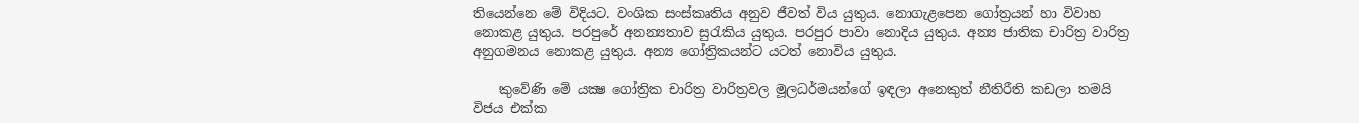තියෙන්නෙ මේ විදියට. වංශික සංස්කෘතිය අනුව ජීවත් විය යුතුය. නොගැළපෙන ගෝත්‍රයන් හා විවාහ නොකළ යුතුය. පරපුරේ අනන්‍යතාව සුරැකිය යුතුය. පරපුර පාවා නොදිය යුතුය. අන්‍ය ජාතික චාරිත්‍ර වාරිත්‍ර අනුගමනය නොකළ යුතුය. අන්‍ය ගෝත්‍රිකයන්ට යටත් නොවිය යුතුය.

    කුවේණි මේ යක්‍ෂ ගෝත්‍රික චාරිත්‍ර වාරිත්‍රවල මූලධර්මයන්ගේ ඉඳලා අනෙකුත් නීතිරීති කඩලා තමයි විජය එක්ක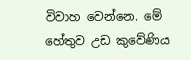විවාහ වෙන්නෙ. මේ හේතුව උඩ කුවේණිය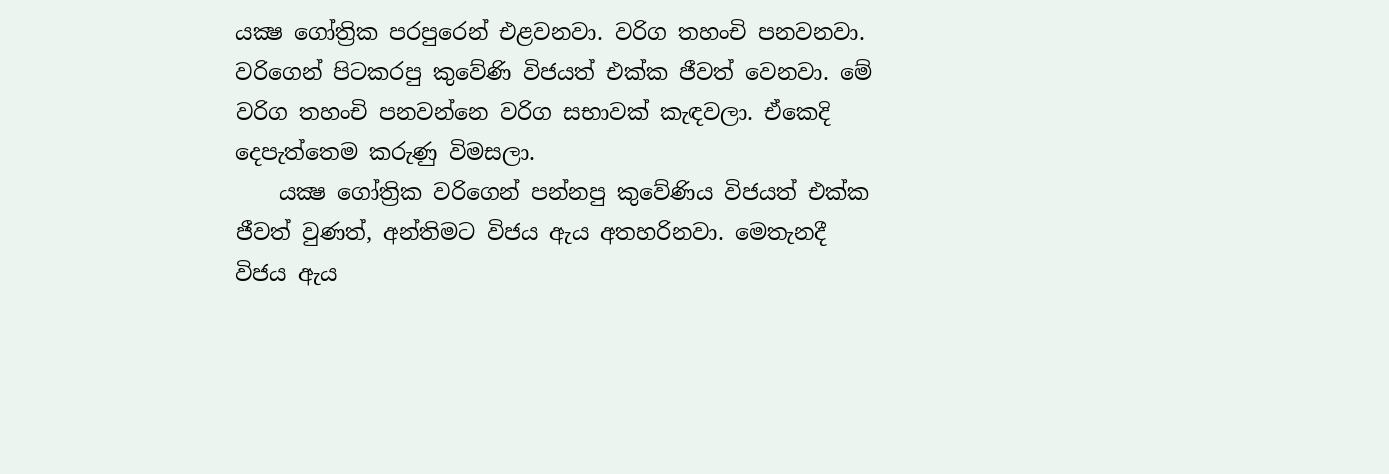යක්‍ෂ ගෝත්‍රික පරපුරෙන් එළවනවා. වරිග තහංචි පනවනවා. වරිගෙන් පිටකරපු කුවේණි විජයත් එක්ක ජීවත් වෙනවා. මේ වරිග තහංචි පනවන්නෙ වරිග සභාවක් කැඳවලා. ඒකෙදි දෙපැත්තෙම කරුණු විමසලා.
    යක්‍ෂ ගෝත්‍රික වරිගෙන් පන්නපු කුවේණිය විජයත් එක්ක ජීවත් වුණත්, අන්තිමට විජය ඇය අතහරිනවා. මෙතැනදී විජය ඇය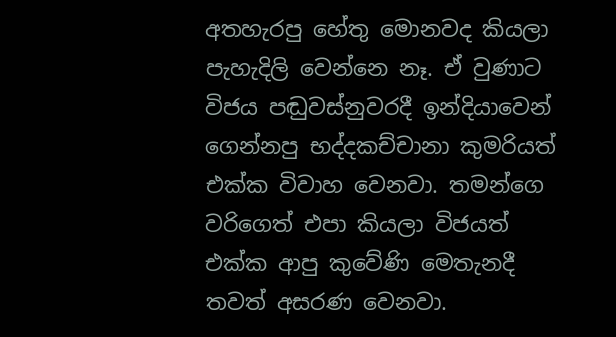අතහැරපු හේතු මොනවද කියලා පැහැදිලි වෙන්නෙ නෑ. ඒ වුණාට විජය පඬුවස්නුවරදී ඉන්දියාවෙන් ගෙන්නපු භද්දකච්චානා කුමරියත් එක්ක විවාහ වෙනවා. තමන්ගෙ වරිගෙත් එපා කියලා විජයත් එක්ක ආපු කුවේණි මෙතැනදී තවත් අසරණ වෙනවා.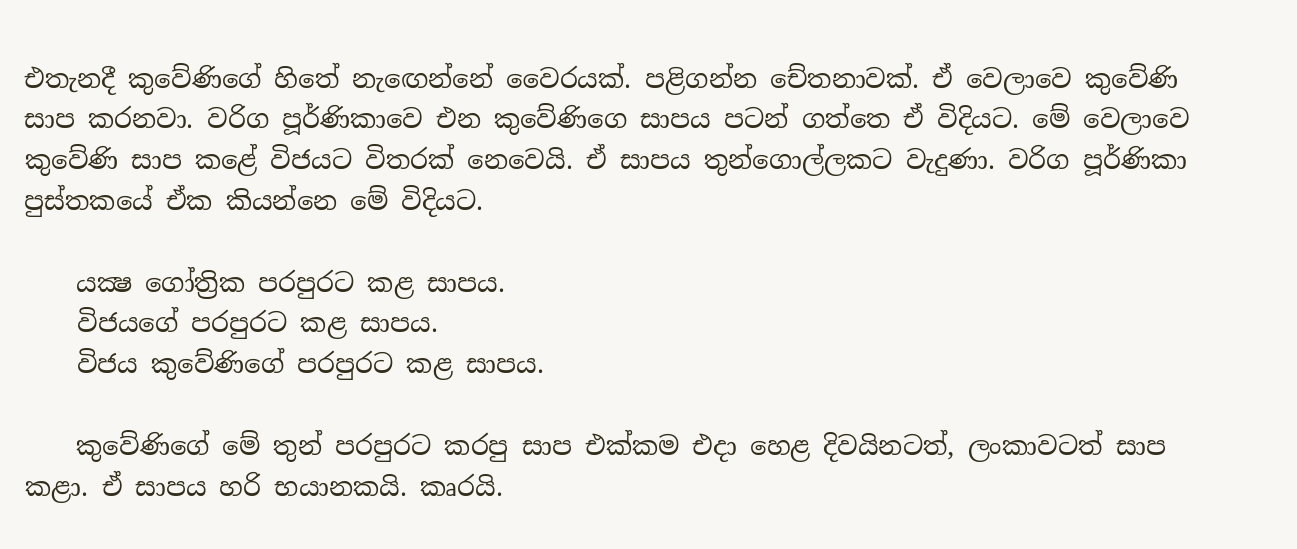එතැනදී කුවේණිගේ හිතේ නැඟෙන්නේ වෛරයක්. පළිගන්න චේතනාවක්. ඒ වෙලාවෙ කුවේණි සාප කරනවා. වරිග පූර්ණිකාවෙ එන කුවේණිගෙ සාපය පටන් ගත්තෙ ඒ විදියට. මේ වෙලාවෙ කුවේණි සාප කළේ විජයට විතරක් නෙවෙයි. ඒ සාපය තුන්ගොල්ලකට වැදුණා. වරිග පූර්ණිකා පුස්තකයේ ඒක කියන්නෙ මේ විදියට.

    යක්‍ෂ ගෝත්‍රික පරපුරට කළ සාපය.
    විජයගේ පරපුරට කළ සාපය.
    විජය කුවේණිගේ පරපුරට කළ සාපය.

    කුවේණිගේ මේ තුන් පරපුරට කරපු සාප එක්කම එදා හෙළ දිවයිනටත්, ලංකාවටත් සාප කළා. ඒ සාපය හරි භයානකයි. කෘරයි.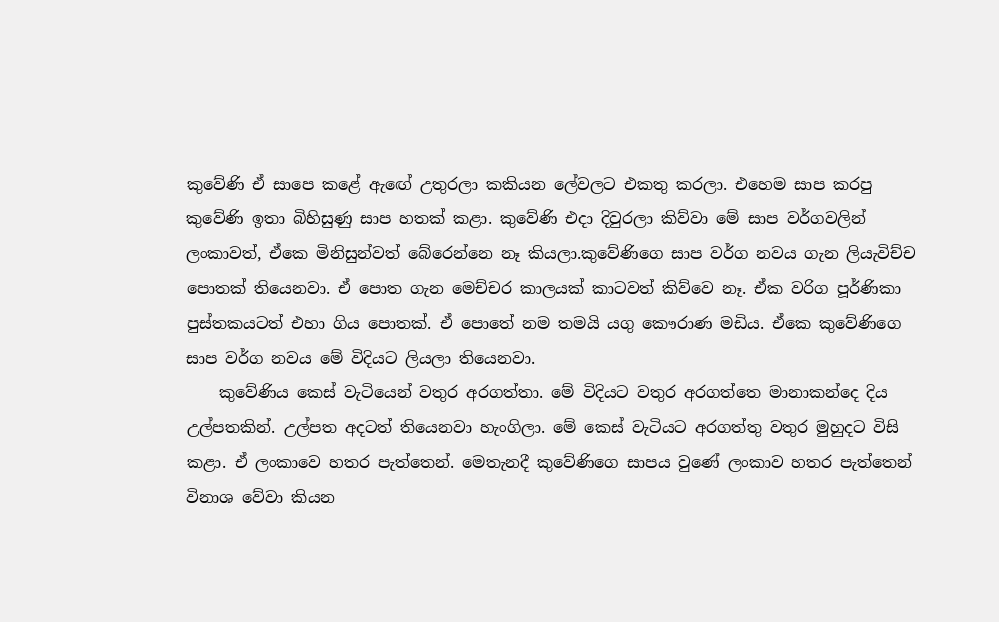කුවේණි ඒ සාපෙ කළේ ඇඟේ උතුරලා කකියන ලේවලට එකතු කරලා. එහෙම සාප කරපු කුවේණි ඉතා බිහිසුණු සාප හතක් කළා. කුවේණි එදා දිවුරලා කිව්වා මේ සාප වර්ගවලින් ලංකාවත්, ඒකෙ මිනිසුන්වත් බේරෙන්නෙ නෑ කියලා.කුවේණිගෙ සාප වර්ග නවය ගැන ලියැවිච්ච පොතක් තියෙනවා. ඒ පොත ගැන මෙච්චර කාලයක් කාටවත් කිව්වෙ නෑ. ඒක වරිග පූර්ණිකා පුස්තකයටත් එහා ගිය පොතක්. ඒ පොතේ නම තමයි යගු කෞරාණ මඩිය. ඒකෙ කුවේණිගෙ සාප වර්ග නවය මේ විදියට ලියලා තියෙනවා.
    කුවේණිය කෙස් වැටියෙන් වතුර අරගත්තා. මේ විදියට වතුර අරගත්තෙ මානාකන්දෙ දිය උල්පතකින්. උල්පත අදටත් තියෙනවා හැංගිලා. මේ කෙස් වැටියට අරගත්තු වතුර මුහුදට විසි කළා. ඒ ලංකාවෙ හතර පැත්තෙන්. මෙතැනදී කුවේණිගෙ සාපය වුණේ ලංකාව හතර පැත්තෙන් විනාශ වේවා කියන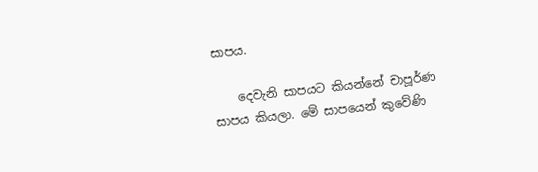සාපය.

    දෙවැනි සාපයට කියන්නේ චාපූර්ණ සාපය කියලා. මේ සාපයෙන් කුවේණි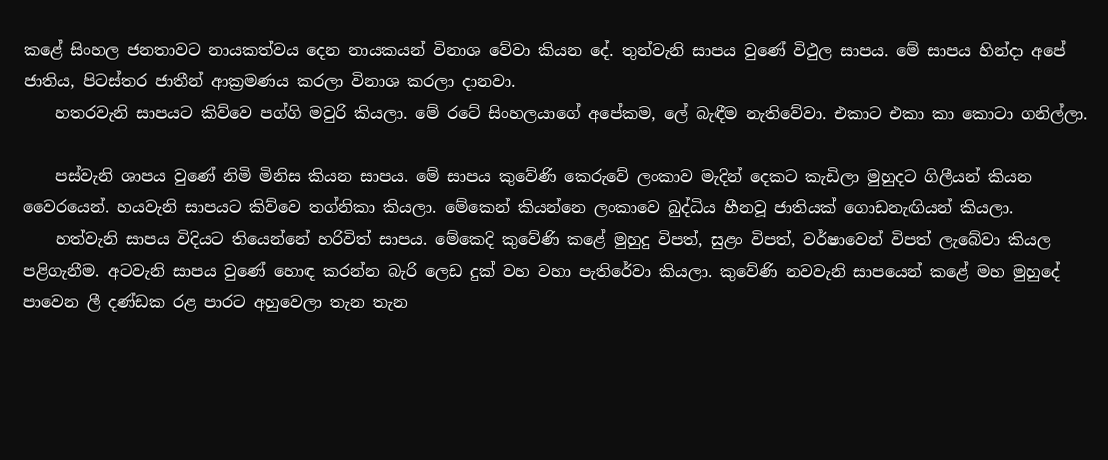කළේ සිංහල ජනතාවට නායකත්වය දෙන නායකයන් විනාශ වේවා කියන දේ. තුන්වැනි සාපය වුණේ විථුල සාපය. මේ සාපය හින්දා අපේ ජාතිය, පිටස්තර ජාතීන් ආක්‍රමණය කරලා විනාශ කරලා දානවා.
    හතරවැනි සාපයට කිව්වෙ පග්ගි මවුරි කියලා. මේ රටේ සිංහලයාගේ අපේකම, ලේ බැඳීම නැතිවේවා. එකාට එකා කා කොටා ගනිල්ලා.

    පස්වැනි ශාපය වුණේ නිමි මිනිස කියන සාපය. මේ සාපය කුවේණි කෙරුවේ ලංකාව මැදින් දෙකට කැඩිලා මුහුදට ගිලීයන් කියන වෛරයෙන්. හයවැනි සාපයට කිව්වෙ තග්නිකා කියලා. මේකෙන් කියන්නෙ ලංකාවෙ බුද්ධිය හීනවූ ජාතියක් ගොඩනැඟියන් කියලා.
    හත්වැනි සාපය විදියට තියෙන්නේ හරිවිත් සාපය. මේකෙදි කුවේණි කළේ මුහුදු විපත්, සුළං විපත්, වර්ෂාවෙන් විපත් ලැබේවා කියල පළිගැනීම. අටවැනි සාපය වුණේ හොඳ කරන්න බැරි ලෙඩ දුක් වහ වහා පැතිරේවා කියලා. කුවේණි නවවැනි සාපයෙන් කළේ මහ මුහුදේ පාවෙන ලී දණ්ඩක රළ පාරට අහුවෙලා තැන තැන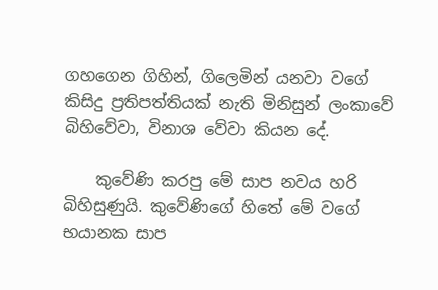ගහගෙන ගිහින්, ගිලෙමින් යනවා වගේ කිසිදු ප්‍රතිපත්තියක් නැති මිනිසුන් ලංකාවේ බිහිවේවා, විනාශ වේවා කියන දේ.

    කුවේණි කරපු මේ සාප නවය හරි බිහිසුණුයි. කුවේණිගේ හිතේ මේ වගේ භයානක සාප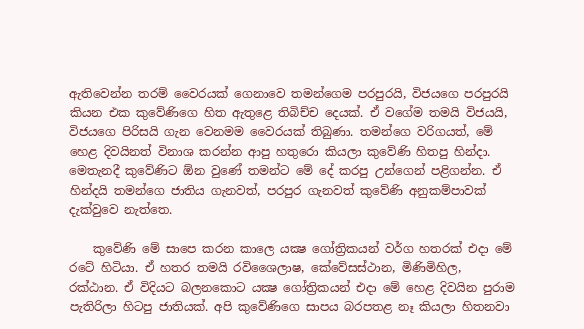ඇතිවෙන්න තරම් වෛරයක් ගෙනාවෙ තමන්ගෙම පරපුරයි, විජයගෙ පරපුරයි කියන එක කුවේණිගෙ හිත ඇතුළෙ තිබිච්ච දෙයක්. ඒ වගේම තමයි විජයයි, විජයගෙ පිරිසයි ගැන වෙනමම වෛරයක් තිබුණා. තමන්ගෙ වරිගයත්, මේ හෙළ දිවයිනත් විනාශ කරන්න ආපු හතුරො කියලා කුවේණි හිතපු හින්දා. මෙතැනදී කුවේණිට ඕන වුණේ තමන්ට මේ දේ කරපු උන්ගෙන් පළිගන්න. ඒ හින්දයි තමන්ගෙ ජාතිය ගැනවත්, පරපුර ගැනවත් කුවේණි අනුකම්පාවක් දැක්වුවෙ නැත්තෙ.

    කුවේණි මේ සාපෙ කරන කාලෙ යක්‍ෂ ගෝත්‍රිකයන් වර්ග හතරක් එදා මේ රටේ හිටියා. ඒ හතර තමයි රවිශෛලාෂ, කේවේසස්ථාන, මිණිමිහිල, රක්ඨාන. ඒ විදියට බලනකොට යක්‍ෂ ගෝත්‍රිකයන් එදා මේ හෙළ දිවයින පුරාම පැතිරිලා හිටපු ජාතියක්. අපි කුවේණිගෙ සාපය බරපතළ නෑ කියලා හිතනවා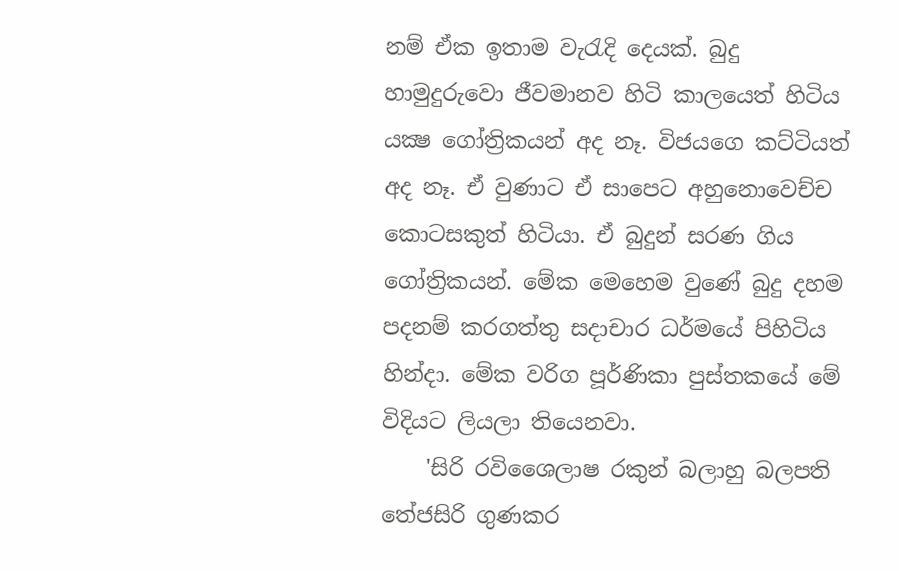නම් ඒක ඉතාම වැරැදි දෙයක්. බුදු හාමුදුරුවො ජීවමානව හිටි කාලයෙත් හිටිය යක්‍ෂ ගෝත්‍රිකයන් අද නෑ. විජයගෙ කට්ටියත් අද නෑ. ඒ වුණාට ඒ සාපෙට අහුනොවෙච්ච කොටසකුත් හිටියා. ඒ බුදුන් සරණ ගිය ගෝත්‍රිකයන්. මේක මෙහෙම වුණේ බුදු දහම පදනම් කරගත්තු සදාචාර ධර්මයේ පිහිටිය හින්දා. මේක වරිග පූර්ණිකා පුස්තකයේ මේ විදියට ලියලා තියෙනවා.
    'සිරි රවිශෛලාෂ රකුන් බලාහු බලපති තේජසිරි ගුණකර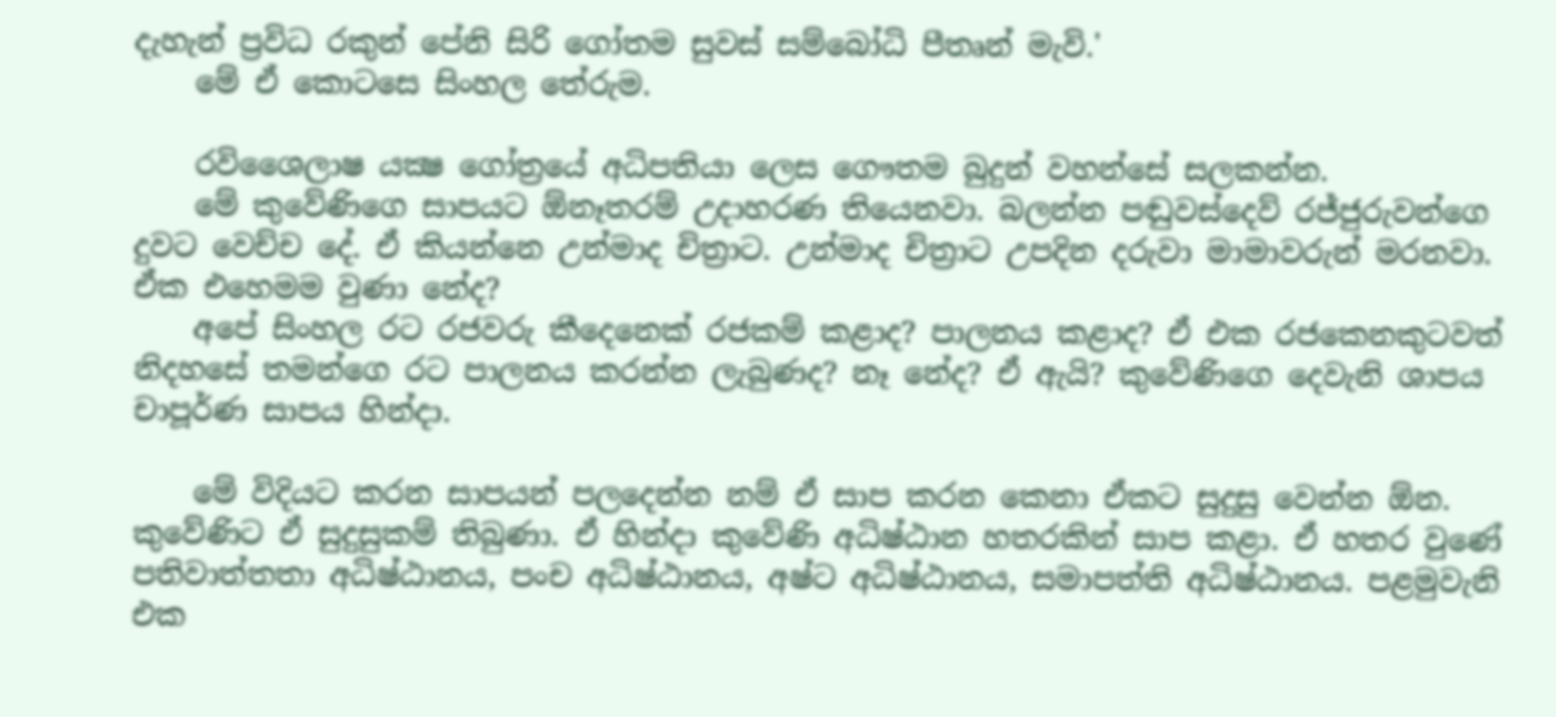දැහැන් ප්‍රවිධ රකුන් පේනි සිරි ගෝතම සුවස් සම්බෝධි පීතෘන් මැවි.'
    මේ ඒ කොටසෙ සිංහල තේරුම.

    රවිශෛලාෂ යක්‍ෂ ගෝත්‍රයේ අධිපතියා ලෙස ගෞතම බුදුන් වහන්සේ සලකන්න.
    මේ කුවේණිගෙ සාපයට ඕනෑතරම් උදාහරණ තියෙනවා. බලන්න පඬුවස්දෙව් රජ්ජුරුවන්ගෙ දුවට වෙච්ච දේ. ඒ කියන්නෙ උන්මාද චිත්‍රාට. උන්මාද චිත්‍රාට උපදින දරුවා මාමාවරුන් මරනවා. ඒක එහෙමම වුණා නේද?
    අපේ සිංහල රට රජවරු කීදෙනෙක් රජකම් කළාද? පාලනය කළාද? ඒ එක රජකෙනකුටවත් නිදහසේ තමන්ගෙ රට පාලනය කරන්න ලැබුණද? නෑ නේද? ඒ ඇයි? කුවේණිගෙ දෙවැනි ශාපය චාපූර්ණ සාපය හින්දා.

    මේ විදියට කරන සාපයන් පලදෙන්න නම් ඒ සාප කරන කෙනා ඒකට සුදුසු වෙන්න ඕන. කුවේණිට ඒ සුදුසුකම් තිබුණා. ඒ හින්දා කුවේණි අධිෂ්ඨාන හතරකින් සාප කළා. ඒ හතර වුණේ පතිවාත්තතා අධිෂ්ඨානය, පංච අධිෂ්ඨානය, අෂ්ට අධිෂ්ඨානය, සමාපත්ති අධිෂ්ඨානය. පළමුවැනි එක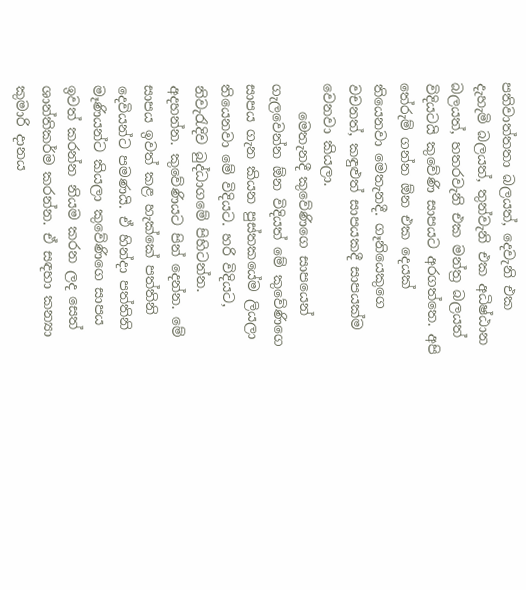පතිවාත්තතා බලයත්, දෙවැනි එක දැහැමි බලයත්, තුන්වැනි එක අධිෂ්ඨාන බලයත්, හතරවැනි එක මන්ත්‍ර බලයත් විදියටයි කුවේණි සාපයට අරගත්තෙ. අපි තේරුම් ගන්න ඕන එක දෙයක් තියෙනවා මෙතැනදී. ගෑනියෙකුගෙ වචනත්, කඳුළුත් සාපයකදී සාපයක්ම වෙනවා කියලා.
    මෙතැනදී කුවේණිගෙ සාපයෙන් ගැලවෙන්න ඕන විදියත් මේ කුවේණිගෙ සාපය ගැන කියන පුස්තකයේම ලියලා තියෙනවා මේ විදියට. හරි විදියට, නිවැරැදිව බුද්ධාගමේ පිහිටන්න. අදහන්න. කුවේණියට පින් දෙන්න. මේ සාපය ඉවත් කළ හැක්කේ පත්තිනි දෙවියන්ට පමණයි. ඒ හින්දා පත්තිනි මෑණියන්ට කියලා කුවේණිගෙ සාපය ඉවත් කරන්න නියම කරන ලද සෙත් ශාන්තිකර්ම කරන්න. ඒ සඳහා කන්‍යා කුමාරි දානය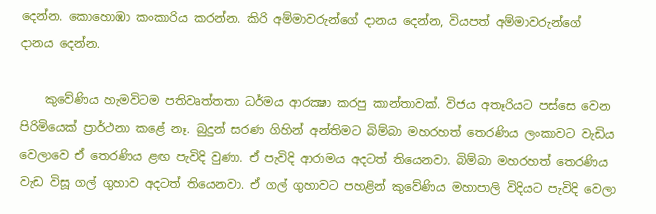දෙන්න. කොහොඹා කංකාරිය කරන්න. කිරි අම්මාවරුන්ගේ දානය දෙන්න, වියපත් අම්මාවරුන්ගේ දානය දෙන්න.

    කුවේණිය හැමවිටම පතිවෘත්තතා ධර්මය ආරක්‍ෂා කරපු කාන්තාවක්. විජය අතෑරියට පස්සෙ වෙන පිරිමියෙක් ප්‍රාර්ථනා කළේ නෑ. බුදුන් සරණ ගිහින් අන්තිමට බිම්බා මහරහත් තෙරණිය ලංකාවට වැඩිය වෙලාවෙ ඒ තෙරණිය ළඟ පැවිදි වුණා. ඒ පැවිදි ආරාමය අදටත් තියෙනවා. බිම්බා මහරහත් තෙරණිය වැඩ විසූ ගල් ගුහාව අදටත් තියෙනවා. ඒ ගල් ගුහාවට පහළින් කුවේණිය මහාපාලි විදියට පැවිදි වෙලා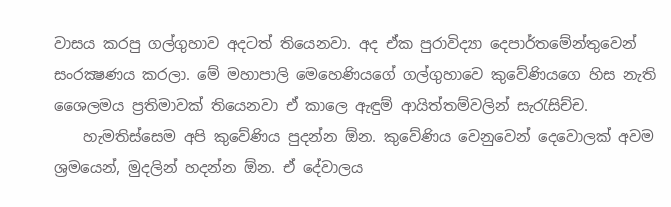වාසය කරපු ගල්ගුහාව අදටත් තියෙනවා. අද ඒක පුරාවිද්‍යා දෙපාර්තමේන්තුවෙන් සංරක්‍ෂණය කරලා. මේ මහාපාලි මෙහෙණියගේ ගල්ගුහාවෙ කුවේණියගෙ හිස නැති ශෛලමය ප්‍රතිමාවක් තියෙනවා ඒ කාලෙ ඇඳුම් ආයිත්තම්වලින් සැරැසිච්ච.
    හැමතිස්සෙම අපි කුවේණිය පුදන්න ඕන. කුවේණිය වෙනුවෙන් දෙවොලක් අවම ශ්‍රමයෙන්, මුදලින් හදන්න ඕන. ඒ දේවාලය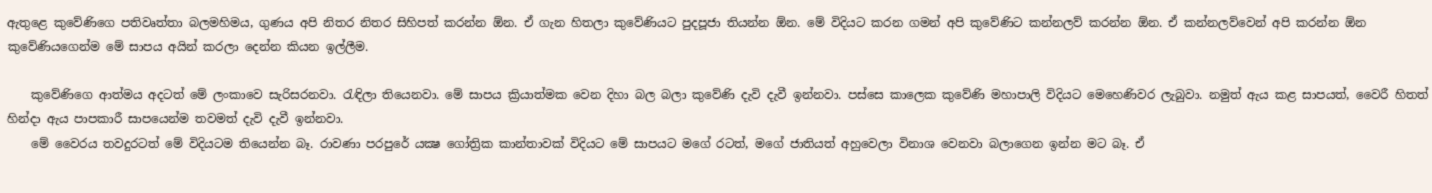ඇතුළෙ කුවේණිගෙ පතිවෘත්තා බලමහිමය, ගුණය අපි නිතර නිතර සිහිපත් කරන්න ඕන. ඒ ගැන හිතලා කුවේණියට පුදපූජා තියන්න ඕන. මේ විදියට කරන ගමන් අපි කුවේණිට කන්නලව් කරන්න ඕන. ඒ කන්නලව්වෙන් අපි කරන්න ඕන කුවේණියගෙන්ම මේ සාපය අයින් කරලා දෙන්න කියන ඉල්ලීම.

    කුවේණිගෙ ආත්මය අදටත් මේ ලංකාවෙ සැරිසරනවා. රැඳිලා තියෙනවා. මේ සාපය ක්‍රියාත්මක වෙන දිහා බල බලා කුවේණි දැවි දැවී ඉන්නවා. පස්සෙ කාලෙක කුවේණි මහාපාලි විදියට මෙහෙණිවර ලැබුවා. නමුත් ඇය කළ සාපයත්, වෛරී හිතත් හින්දා ඇය පාපකාරී සාපයෙන්ම තවමත් දැවි දැවී ඉන්නවා.
    මේ වෛරය තවදුරටත් මේ විදියටම තියෙන්න බෑ. රාවණා පරපුරේ යක්‍ෂ ගෝත්‍රික කාන්තාවක් විදියට මේ සාපයට මගේ රටත්, මගේ ජාතියත් අහුවෙලා විනාශ වෙනවා බලාගෙන ඉන්න මට බෑ. ඒ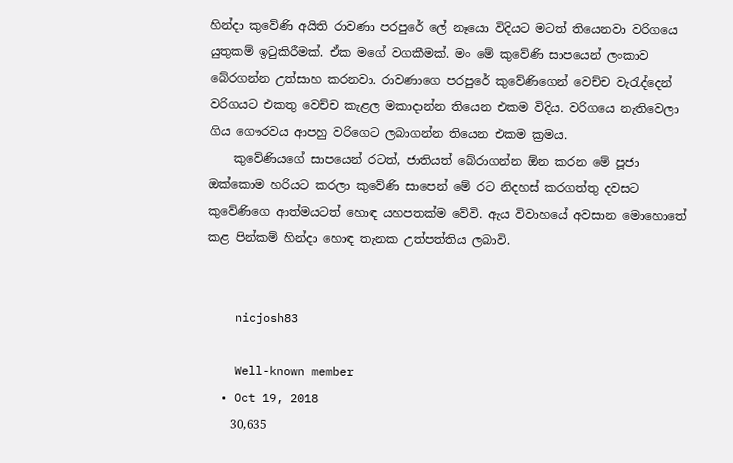හින්දා කුවේණි අයිති රාවණා පරපුරේ ලේ නෑයො විදියට මටත් තියෙනවා වරිගයෙ යුතුකම් ඉටුකිරීමක්. ඒක මගේ වගකීමක්. මං මේ කුවේණි සාපයෙන් ලංකාව බේරගන්න උත්සාහ කරනවා. රාවණාගෙ පරපුරේ කුවේණිගෙන් වෙච්ච වැරැද්දෙන් වරිගයට එකතු වෙච්ච කැළල මකාදාන්න තියෙන එකම විදිය. වරිගයෙ නැතිවෙලා ගිය ගෞරවය ආපහු වරිගෙට ලබාගන්න තියෙන එකම ක්‍රමය.
    කුවේණියගේ සාපයෙන් රටත්, ජාතියත් බේරාගන්න ඕන කරන මේ පූජා ඔක්කොම හරියට කරලා කුවේණි සාපෙන් මේ රට නිදහස් කරගත්තු දවසට කුවේණිගෙ ආත්මයටත් හොඳ යහපතක්ම වේවි. ඇය විවාහයේ අවසාන මොහොතේ කළ පින්කම් හින්දා හොඳ තැනක උත්පත්තිය ලබාවි.


    nicjosh83

    Well-known member
  • Oct 19, 2018
    30,635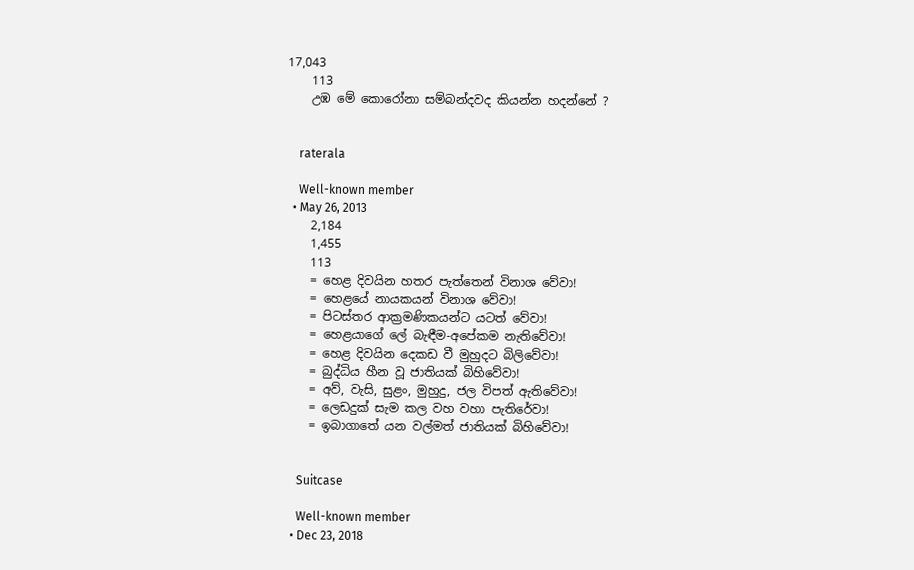17,043
    113
    උඹ මේ කොරෝනා සම්බන්දවද කියන්න හදන්නේ ?


    raterala

    Well-known member
  • May 26, 2013
    2,184
    1,455
    113
    = හෙළ දිවයින හතර පැත්තෙන් විනාශ වේවා!
    = හෙළයේ නායකයන් විනාශ වේවා!
    = පිටස්තර ආක්‍රමණිකයන්ට යටත් වේවා!
    = හෙළයාගේ ලේ බැඳීම-අපේකම නැතිවේවා!
    = හෙළ දිවයින දෙකඩ වී මුහුදට බිලිවේවා!
    = බුද්ධිය හීන වූ ජාතියක් බිහිවේවා!
    = අව්, වැසි, සුළං, මුහුදු, ජල විපත් ඇතිවේවා!
    = ලෙඩදුක් සැම කල වහ වහා පැතිරේවා!
    = ඉබාගාතේ යන වල්මත් ජාතියක් බිහිවේවා!


    Suitcase

    Well-known member
  • Dec 23, 2018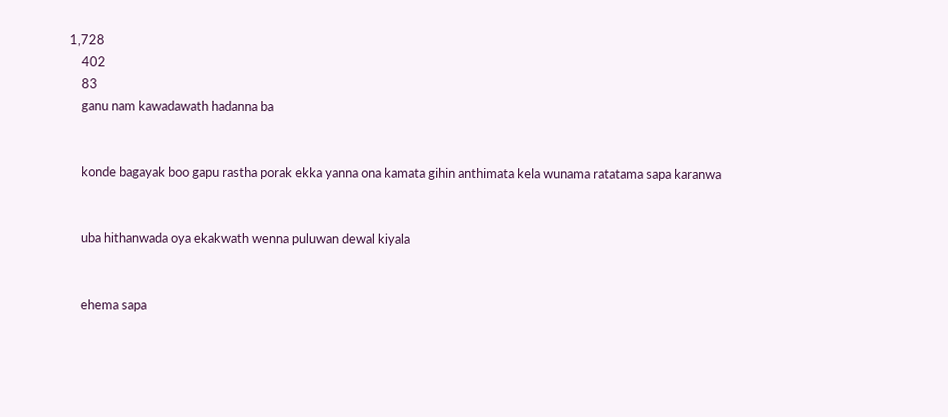1,728
    402
    83
    ganu nam kawadawath hadanna ba


    konde bagayak boo gapu rastha porak ekka yanna ona kamata gihin anthimata kela wunama ratatama sapa karanwa


    uba hithanwada oya ekakwath wenna puluwan dewal kiyala


    ehema sapa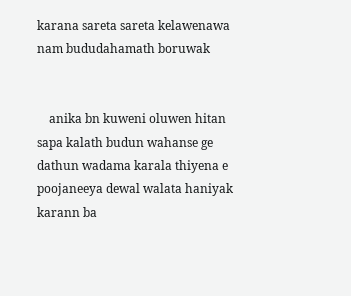karana sareta sareta kelawenawa nam bududahamath boruwak


    anika bn kuweni oluwen hitan sapa kalath budun wahanse ge dathun wadama karala thiyena e poojaneeya dewal walata haniyak karann ba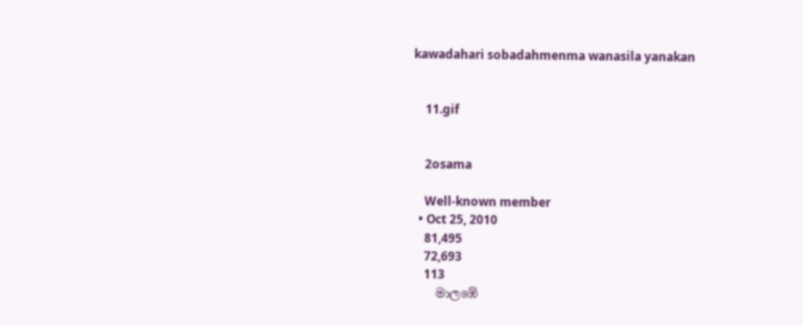kawadahari sobadahmenma wanasila yanakan


    11.gif


    2osama

    Well-known member
  • Oct 25, 2010
    81,495
    72,693
    113
    මාලඹේ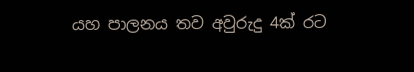යහ පාලනය තව අවුරුදු 4ක් රට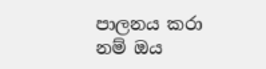පාලනය කරා නම් ඔය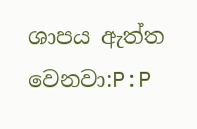ශාපය ඇත්ත වෙනවා:P:P